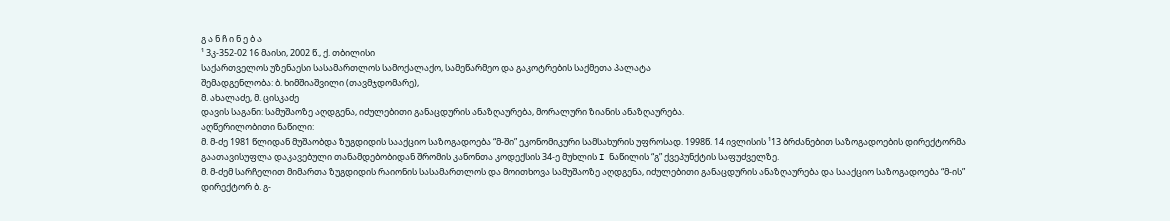გ ა ნ ჩ ი ნ ე ბ ა
¹ 3კ-352-02 16 მაისი, 2002 წ., ქ. თბილისი
საქართველოს უზენაესი სასამართლოს სამოქალაქო, სამეწარმეო და გაკოტრების საქმეთა პალატა
შემადგენლობა: ბ. ხიმშიაშვილი (თავმჯდომარე),
მ. ახალაძე, მ. ცისკაძე
დავის საგანი: სამუშაოზე აღდგენა, იძულებითი განაცდურის ანაზღაურება, მორალური ზიანის ანაზღაურება.
აღწერილობითი ნაწილი:
მ. მ-ძე 1981 წლიდან მუშაობდა ზუგდიდის სააქციო საზოგადოება “მ-ში” ეკონომიკური სამსახურის უფროსად. 1998წ. 14 ივლისის ¹13 ბრძანებით საზოგადოების დირექტორმა გაათავისუფლა დაკავებული თანამდებობიდან შრომის კანონთა კოდექსის 34-ე მუხლის I ნაწილის “გ” ქვეპუნქტის საფუძველზე.
მ. მ-ძემ სარჩელით მიმართა ზუგდიდის რაიონის სასამართლოს და მოითხოვა სამუშაოზე აღდგენა, იძულებითი განაცდურის ანაზღაურება და სააქციო საზოგადოება “მ-ის” დირექტორ ბ. გ-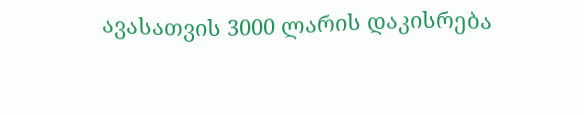ავასათვის 3000 ლარის დაკისრება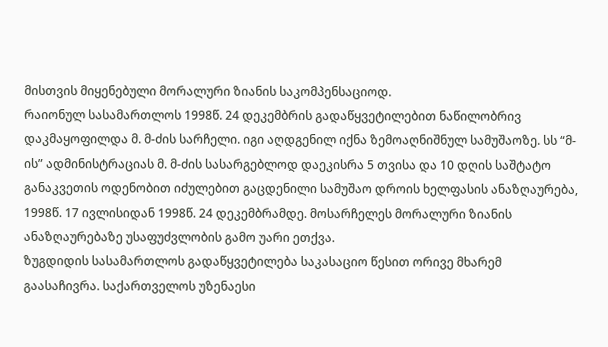მისთვის მიყენებული მორალური ზიანის საკომპენსაციოდ.
რაიონულ სასამართლოს 1998წ. 24 დეკემბრის გადაწყვეტილებით ნაწილობრივ დაკმაყოფილდა მ. მ-ძის სარჩელი. იგი აღდგენილ იქნა ზემოაღნიშნულ სამუშაოზე. სს “მ-ის” ადმინისტრაციას მ. მ-ძის სასარგებლოდ დაეკისრა 5 თვისა და 10 დღის საშტატო განაკვეთის ოდენობით იძულებით გაცდენილი სამუშაო დროის ხელფასის ანაზღაურება, 1998წ. 17 ივლისიდან 1998წ. 24 დეკემბრამდე. მოსარჩელეს მორალური ზიანის ანაზღაურებაზე უსაფუძვლობის გამო უარი ეთქვა.
ზუგდიდის სასამართლოს გადაწყვეტილება საკასაციო წესით ორივე მხარემ გაასაჩივრა. საქართველოს უზენაესი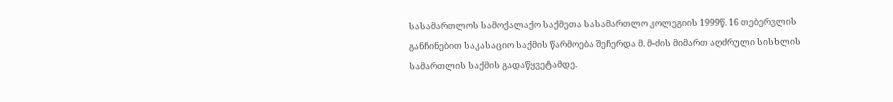სასამართლოს სამოქალაქო საქმეთა სასამართლო კოლეგიის 1999წ. 16 თებერვლის განჩინებით საკასაციო საქმის წარმოება შეჩერდა მ. მ-ძის მიმართ აღძრული სისხლის სამართლის საქმის გადაწყვეტამდე.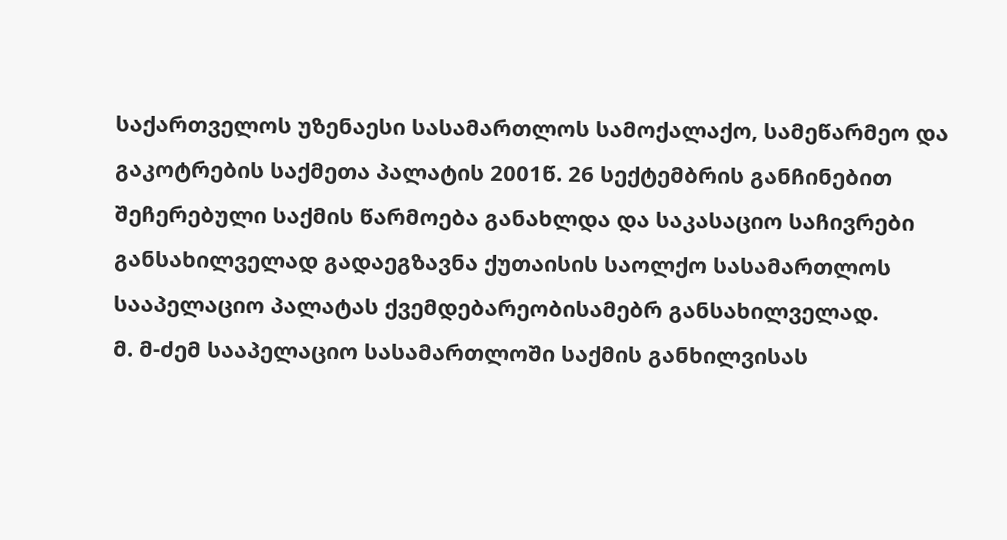საქართველოს უზენაესი სასამართლოს სამოქალაქო, სამეწარმეო და გაკოტრების საქმეთა პალატის 2001წ. 26 სექტემბრის განჩინებით შეჩერებული საქმის წარმოება განახლდა და საკასაციო საჩივრები განსახილველად გადაეგზავნა ქუთაისის საოლქო სასამართლოს სააპელაციო პალატას ქვემდებარეობისამებრ განსახილველად.
მ. მ-ძემ სააპელაციო სასამართლოში საქმის განხილვისას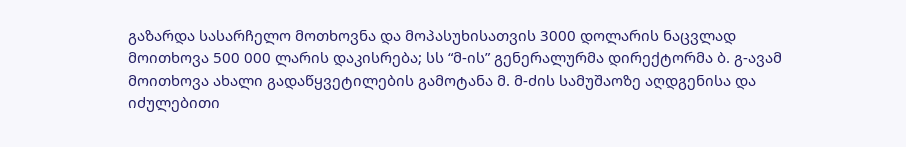გაზარდა სასარჩელო მოთხოვნა და მოპასუხისათვის 3000 დოლარის ნაცვლად მოითხოვა 500 000 ლარის დაკისრება; სს “მ-ის” გენერალურმა დირექტორმა ბ. გ-ავამ მოითხოვა ახალი გადაწყვეტილების გამოტანა მ. მ-ძის სამუშაოზე აღდგენისა და იძულებითი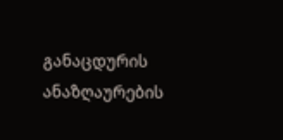განაცდურის ანაზღაურების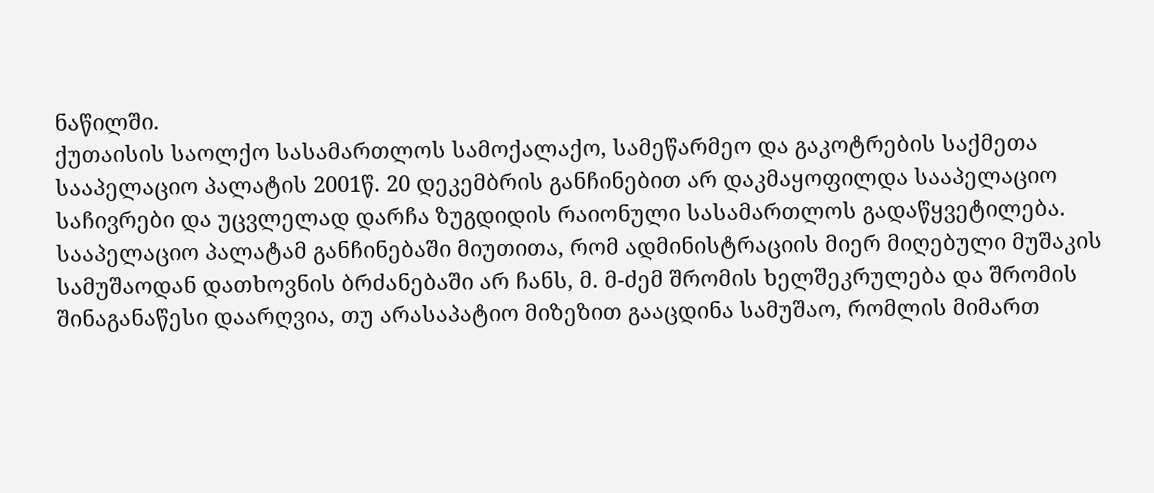ნაწილში.
ქუთაისის საოლქო სასამართლოს სამოქალაქო, სამეწარმეო და გაკოტრების საქმეთა სააპელაციო პალატის 2001წ. 20 დეკემბრის განჩინებით არ დაკმაყოფილდა სააპელაციო საჩივრები და უცვლელად დარჩა ზუგდიდის რაიონული სასამართლოს გადაწყვეტილება.
სააპელაციო პალატამ განჩინებაში მიუთითა, რომ ადმინისტრაციის მიერ მიღებული მუშაკის სამუშაოდან დათხოვნის ბრძანებაში არ ჩანს, მ. მ-ძემ შრომის ხელშეკრულება და შრომის შინაგანაწესი დაარღვია, თუ არასაპატიო მიზეზით გააცდინა სამუშაო, რომლის მიმართ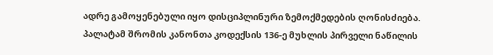ადრე გამოყენებული იყო დისციპლინური ზემოქმედების ღონისძიება. პალატამ შრომის კანონთა კოდექსის 136-ე მუხლის პირველი ნაწილის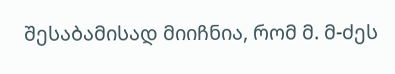შესაბამისად მიიჩნია, რომ მ. მ-ძეს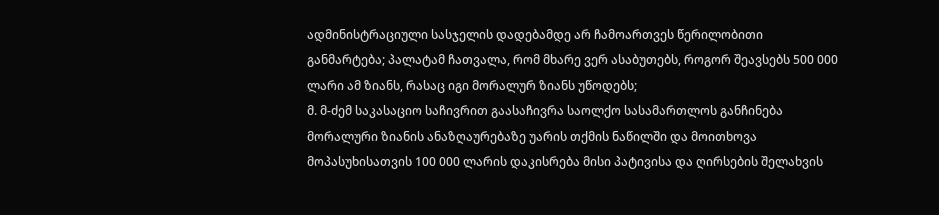ადმინისტრაციული სასჯელის დადებამდე არ ჩამოართვეს წერილობითი განმარტება; პალატამ ჩათვალა, რომ მხარე ვერ ასაბუთებს, როგორ შეავსებს 500 000 ლარი ამ ზიანს, რასაც იგი მორალურ ზიანს უწოდებს;
მ. მ-ძემ საკასაციო საჩივრით გაასაჩივრა საოლქო სასამართლოს განჩინება მორალური ზიანის ანაზღაურებაზე უარის თქმის ნაწილში და მოითხოვა მოპასუხისათვის 100 000 ლარის დაკისრება მისი პატივისა და ღირსების შელახვის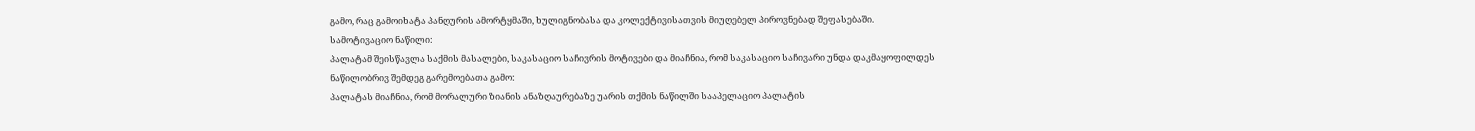გამო, რაც გამოიხატა პანღურის ამორტყმაში, ხულიგნობასა და კოლექტივისათვის მიუღებელ პიროვნებად შეფასებაში.
სამოტივაციო ნაწილი:
პალატამ შეისწავლა საქმის მასალები, საკასაციო საჩივრის მოტივები და მიაჩნია, რომ საკასაციო საჩივარი უნდა დაკმაყოფილდეს ნაწილობრივ შემდეგ გარემოებათა გამო:
პალატას მიაჩნია, რომ მორალური ზიანის ანაზღაურებაზე უარის თქმის ნაწილში სააპელაციო პალატის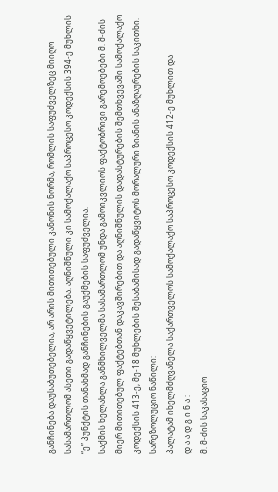განჩინება დაუსაბუთებელია, არ არის მითითებული კანონის ნორმა, რომლის საფუძველზეც მიიღო სასამართლომ ასეთი გადაწყვეტილება. აღნიშნული კი სამოქალაქო საპროცესო კოდექსის 394-ე მუხლის “ე” პუნქტის თანახმად განჩინების გაუქმების საფუძველია.
საქმის ხელახლა განმხილველმა სასამართლომ უნდა გამოიკვლიოს ფაქტობრივი გარემოებები მ. მ-ძის მიერ მითითებულ ფაქტებთან დაკავშირებით და აღნიშნულის დადასტურების შემთხვევაში სამოქალაქო კოდექსის 413-ე, მე-18 მუხლების შესაბამისად გადაწყვიტოს მორალური ზიანის ანაზღაურების საკითხი.
სარეზოლუციო ნაწილი:
პალატამ იხელმძღვანელა საქართველოს სამოქალაქო საპროცესო კოდექსის 412-ე მუხლით და
დ ა ა დ გ ი ნ ა :
მ. მ-ძის საკასაციო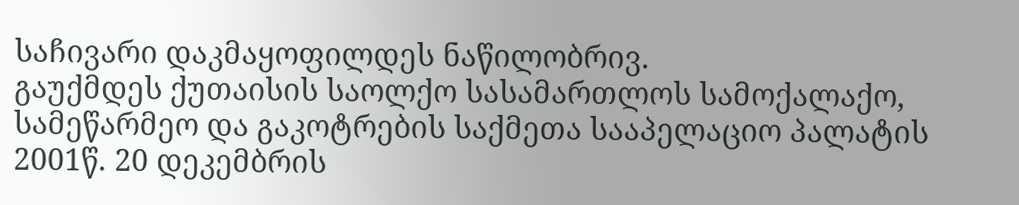საჩივარი დაკმაყოფილდეს ნაწილობრივ.
გაუქმდეს ქუთაისის საოლქო სასამართლოს სამოქალაქო, სამეწარმეო და გაკოტრების საქმეთა სააპელაციო პალატის 2001წ. 20 დეკემბრის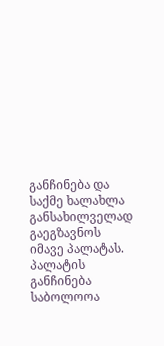განჩინება და საქმე ხალახლა განსახილველად გაეგზავნოს იმავე პალატას.
პალატის განჩინება საბოლოოა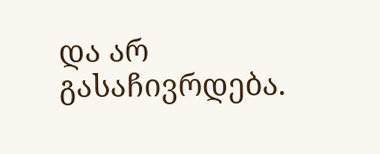და არ გასაჩივრდება.